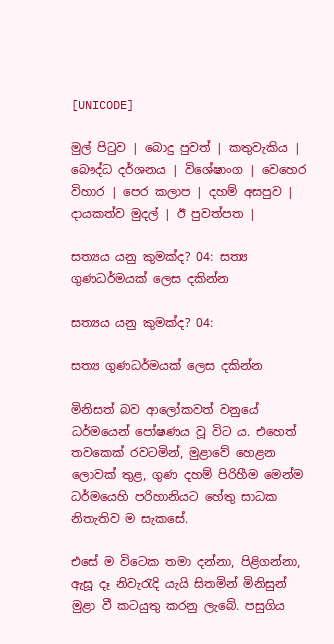[UNICODE]

මුල් පිටුව | බොදු පුවත් | කතුවැකිය | බෞද්ධ දර්ශනය | විශේෂාංග | වෙහෙර විහාර | පෙර කලාප | දහම් අසපුව | දායකත්ව මුදල් | ඊ පුවත්පත |

සත්‍යය යනු කුමක්ද? 04: සත්‍ය ගුණධර්මයක් ලෙස දකින්න

සත්‍යය යනු කුමක්ද? 04:

සත්‍ය ගුණධර්මයක් ලෙස දකින්න

මිනිසත් බව ආලෝකවත් වනුයේ ධර්මයෙන් පෝෂණය වූ විට ය. එහෙත් තවකෙක් රවටමින්, මුළාවේ හෙළන ලොවක් තුළ, ගුණ දහම් පිරිහීම මෙන්ම ධර්මයෙහි පරිහානියට හේතු සාධක නිතැතිව ම සැකසේ.

එසේ ම විටෙක තමා දන්නා, පිළිගන්නා, ඇසූ දෑ නිවැරැදි යැයි සිතමින් මිනිසුන් මුළා වී කටයුතු කරනු ලැබේ. පසුගිය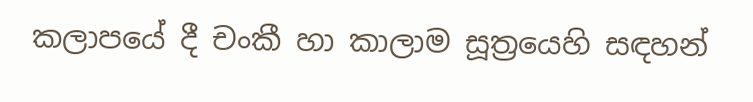කලාපයේ දී චංකී හා කාලාම සූත්‍රයෙහි සඳහන්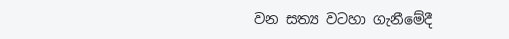වන සත්‍ය වටහා ගැනීමේදී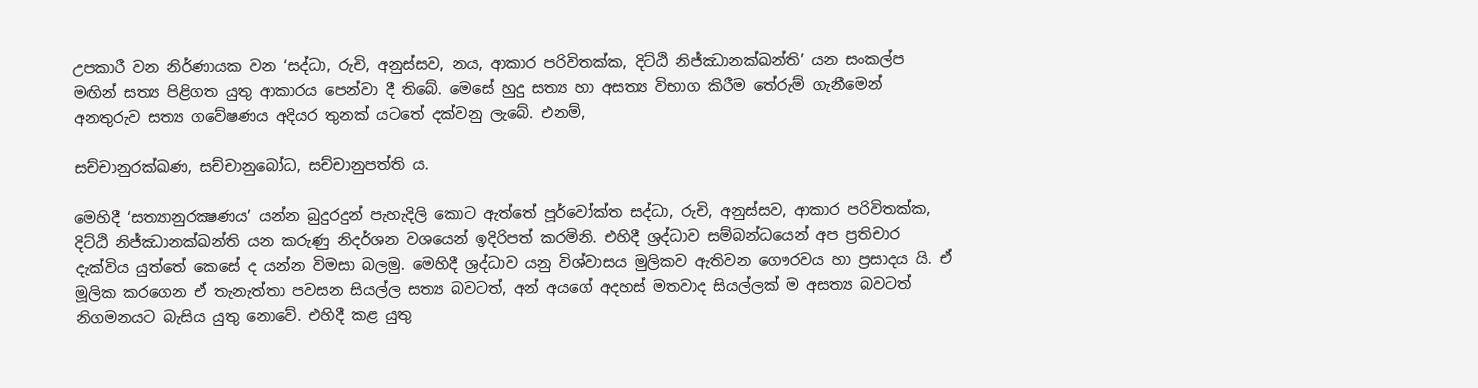උපකාරී වන නිර්ණායක වන ‘සද්ධා, රුචි, අනුස්සව, නය, ආකාර පරිවිතක්ක, දිට්ඨි නිජ්ඣානක්ඛන්ති’ යන සංකල්ප මඟින් සත්‍ය පිළිගත යුතු ආකාරය පෙන්වා දී තිබේ. මෙසේ හුදු සත්‍ය හා අසත්‍ය විභාග කිරීම තේරුම් ගැනීමෙන් අනතුරුව සත්‍ය ගවේෂණය අදියර තුනක් යටතේ දක්වනු ලැබේ. එනම්,

සච්චානුරක්ඛණ, සච්චානුබෝධ, සච්චානුපත්ති ය.

මෙහිදී ‘සත්‍යානුරක්‍ෂණය’ යන්න බුදුරදුන් පැහැදිලි කොට ඇත්තේ පූර්වෝක්ත සද්ධා, රුචි, අනුස්සව, ආකාර පරිවිතක්ක, දිට්ඨි නිජ්ඣානක්ඛන්ති යන කරුණු නිදර්ශන වශයෙන් ඉදිරිපත් කරමිනි. එහිදී ශ්‍රද්ධාව සම්බන්ධයෙන් අප ප්‍රතිචාර දැක්විය යුත්තේ කෙසේ ද යන්න විමසා බලමු. මෙහිදී ශ්‍රද්ධාව යනු විශ්වාසය මුලිකව ඇතිවන ගෞරවය හා ප්‍රසාදය යි. ඒ මූලික කරගෙන ඒ තැනැත්තා පවසන සියල්ල සත්‍ය බවටත්, අන් අයගේ අදහස් මතවාද සියල්ලක් ම අසත්‍ය බවටත් නිගමනයට බැසිය යුතු නොවේ. එහිදී කළ යුතු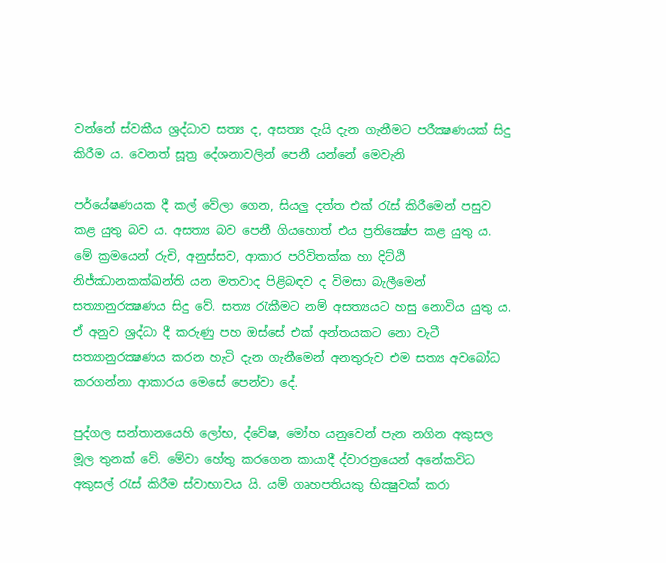වන්නේ ස්වකීය ශ්‍රද්ධාව සත්‍ය ද, අසත්‍ය දැයි දැන ගැනීමට පරීක්‍ෂණයක් සිදු කිරීම ය. වෙනත් සූත්‍ර දේශනාවලින් පෙනී යන්නේ මෙවැනි

පර්යේෂණයක දී කල් වේලා ගෙන, සියලු දත්ත එක් රැස් කිරීමෙන් පසුව කළ යුතු බව ය. අසත්‍ය බව පෙනී ගියහොත් එය ප්‍රතික්‍ෂේප කළ යුතු ය. මේ ක්‍රමයෙන් රුචි, අනුස්සව, ආකාර පරිවිතක්ක හා දිට්ඨි නිජ්ඣානකක්ඛන්ති යන මතවාද පිළිබඳව ද විමසා බැලීමෙන් සත්‍යානුරක්‍ෂණය සිදු වේ. සත්‍ය රැකීමට නම් අසත්‍යයට හසු නොවිය යුතු ය. ඒ අනුව ශ්‍රද්ධා දී කරුණු පහ ඔස්සේ එක් අන්තයකට නො වැටී සත්‍යානුරක්‍ෂණය කරන හැටි දැන ගැනීමෙන් අනතුරුව එම සත්‍ය අවබෝධ කරගන්නා ආකාරය මෙසේ පෙන්වා දේ.

පුද්ගල සන්තානයෙහි ලෝභ, ද්වේෂ, මෝහ යනුවෙන් පැන නගින අකුසල මූල තුනක් වේ. මේවා හේතු කරගෙන කායාදී ද්වාරත්‍රයෙන් අනේකවිධ අකුසල් රැස් කිරීම ස්වාභාවය යි. යම් ගෘහපතියකු භික්‍ෂුවක් කරා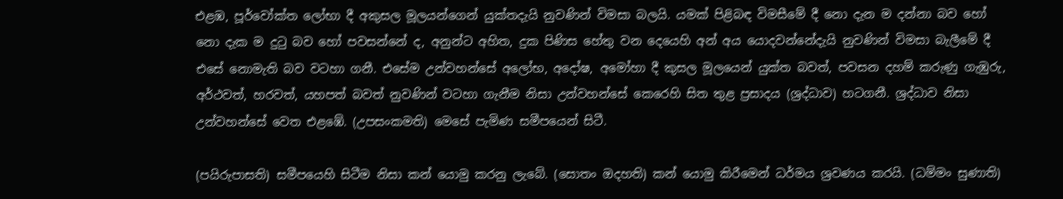එළඹ, පූර්වෝක්ත ලෝභා දී අකුසල මූලයන්ගෙන් යුක්තදැයි නුවණින් විමසා බලයි. යමක් පිළිබඳ විමසීමේ දී නො දැන ම දන්නා බව හෝ නො දැක ම දුටු බව හෝ පවසන්නේ ද, අනුන්ට අහිත, දුක පිණිස හේතු වන දෙයෙහි අන් අය යොදවන්නේදැයි නුවණින් විමසා බැලීමේ දී එසේ නොමැති බව වටහා ගනී. එසේම උන්වහන්සේ අලෝභ, අදෝෂ, අමෝහා දී කුසල මූලයෙන් යුක්ත බවත්, පවසන දහම් කරුණු ගැඹුරු, අර්ථවත්, හරවත්, යහපත් බවත් නුවණින් වටහා ගැනීම නිසා උන්වහන්සේ කෙරෙහි සිත තුළ ප්‍රසාදය (ශ්‍රද්ධාව) හටගනී. ශ්‍රද්ධාව නිසා උන්වහන්සේ වෙත එළඹේ. (උපසංකමති) මෙසේ පැමිණ සමීපයෙන් සිටී.

(පයිරුපාසති) සමීපයෙහි සිටීම නිසා කන් යොමු කරනු ලැබේ. (සොතං ඔදහති) කන් යොමු කිරීමෙන් ධර්මය ශ්‍රවණය කරයි. (ධම්මං සුණාති)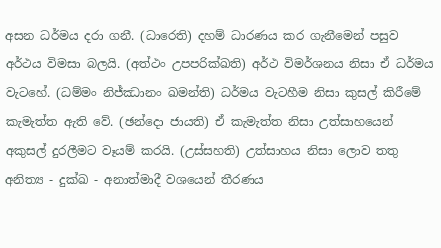අසන ධර්මය දරා ගනී. (ධාරෙති) දහම් ධාරණය කර ගැනීමෙන් පසුව අර්ථය විමසා බලයි. (අත්ථං උපපරික්ඛති) අර්ථ විමර්ශනය නිසා ඒ ධර්මය වැටහේ. (ධම්මං නිජ්ඣානං ඛමන්ති) ධර්මය වැටහීම නිසා කුසල් කිරීමේ කැමැත්ත ඇති වේ. (ඡන්දො ජායති) ඒ කැමැත්ත නිසා උත්සාහයෙන් අකුසල් දුරලීමට වෑයම් කරයි. (උස්සහති) උත්සාහය නිසා ලොව තතු අනිත්‍ය - දුක්ඛ - අනාත්මාදී වශයෙන් තීරණය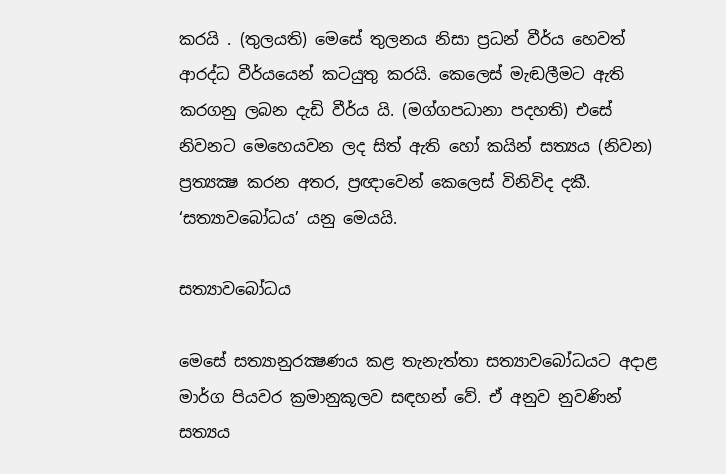කරයි . (තුලයති) මෙසේ තුලනය නිසා ප්‍රධන් වීර්ය හෙවත් ආරද්ධ වීර්යයෙන් කටයුතු කරයි. කෙලෙස් මැඬලීමට ඇති කරගනු ලබන දැඩි වීර්ය යි. (මග්ගපධානා පදහති) එසේ නිවනට මෙහෙයවන ලද සිත් ඇති හෝ කයින් සත්‍යය (නිවන) ප්‍රත්‍යක්‍ෂ කරන අතර, ප්‍රඥාවෙන් කෙලෙස් විනිවිද දකී. ‘සත්‍යාවබෝධය’ යනු මෙයයි.

සත්‍යාවබෝධය

මෙසේ සත්‍යානුරක්‍ෂණය කළ තැනැත්තා සත්‍යාවබෝධයට අදාළ මාර්ග පියවර ක්‍රමානුකූලව සඳහන් වේ. ඒ අනුව නුවණින් සත්‍යය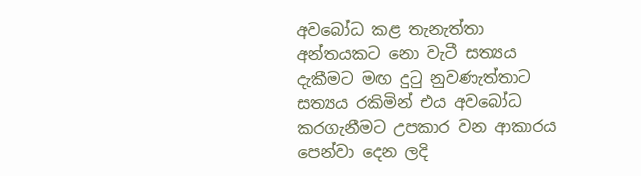අවබෝධ කළ තැනැත්තා අන්තයකට නො වැටී සත්‍යය දැකීමට මඟ දුටු නුවණැත්තාට සත්‍යය රකිමින් එය අවබෝධ කරගැනීමට උපකාර වන ආකාරය පෙන්වා දෙන ලදි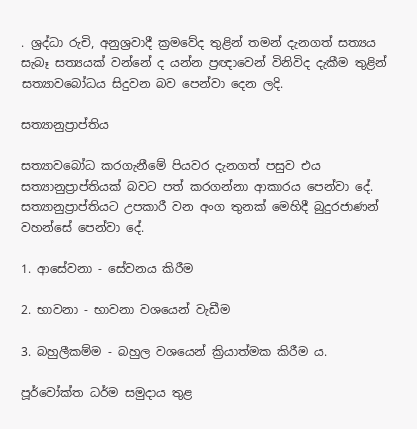. ශ්‍රද්ධා රුචි, අනුශ්‍රවාදී ක්‍රමවේද තුළින් තමන් දැනගත් සත්‍යය සැබෑ සත්‍යයක් වන්නේ ද යන්න ප්‍රඥාවෙන් විනිවිද දැකීම තුළින් සත්‍යාවබෝධය සිදුවන බව පෙන්වා දෙන ලදි.

සත්‍යානුප්‍රාප්තිය

සත්‍යාවබෝධ කරගැනීමේ පියවර දැනගත් පසුව එය සත්‍යානුප්‍රාප්තියක් බවට පත් කරගන්නා ආකාරය පෙන්වා දේ. සත්‍යානුප්‍රාප්තියට උපකාරී වන අංග තුනක් මෙහිදී බුදුරජාණන් වහන්සේ පෙන්වා දේ.

1. ආසේවනා - සේවනය කිරීම

2. භාවනා - භාවනා වශයෙන් වැඩීම

3. බහුලීකම්ම - බහුල වශයෙන් ක්‍රියාත්මක කිරීම ය.

පූර්වෝක්ත ධර්ම සමුදාය තුළ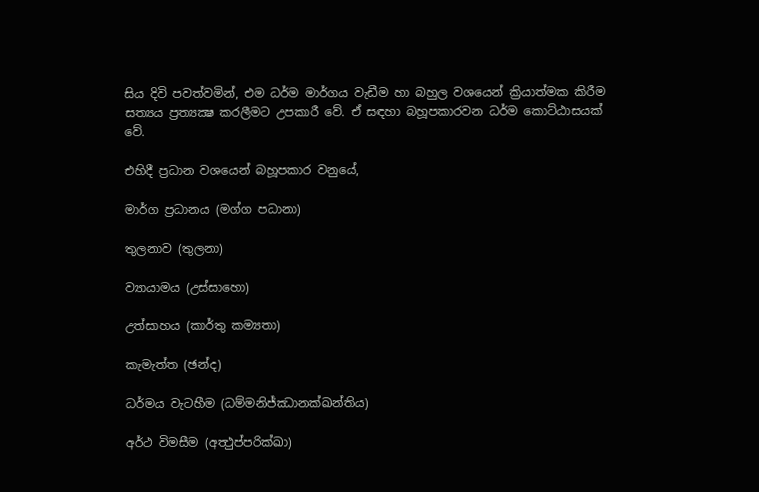සිය දිවි පවත්වමින්, එම ධර්ම මාර්ගය වැඩීම හා බහුල වශයෙන් ක්‍රියාත්මක කිරීම සත්‍යය ප්‍රත්‍යක්‍ෂ කරලීමට උපකාරී වේ. ඒ සඳහා බහූපකාරවන ධර්ම කොට්ඨාසයක් වේ.

එහිදී ප්‍රධාන වශයෙන් බහූපකාර වනුයේ,

මාර්ග ප්‍රධානය (මග්ග පධානා)

තුලනාව (තුලනා)

ව්‍යායාමය (උස්සාහො)

උත්සාහය (කාර්තු කම්‍යතා)

කැමැත්ත (ඡන්ද)

ධර්මය වැටහීම (ධම්මනිජ්ඣානක්ඛන්තිය)

අර්ථ විමසීම (අත්‍ථුප්පරික්ඛා)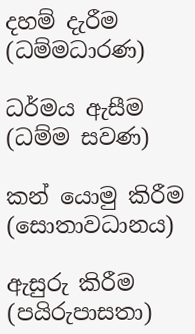දහම් දැරීම (ධම්මධාරණ)

ධර්මය ඇසීම (ධම්ම සවණ)

කන් යොමු කිරීම (සොතාවධානය)

ඇසුරු කිරීම (පයිරුපාසතා)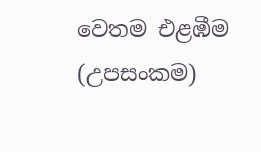වෙතම එළඹීම (උපසංකම)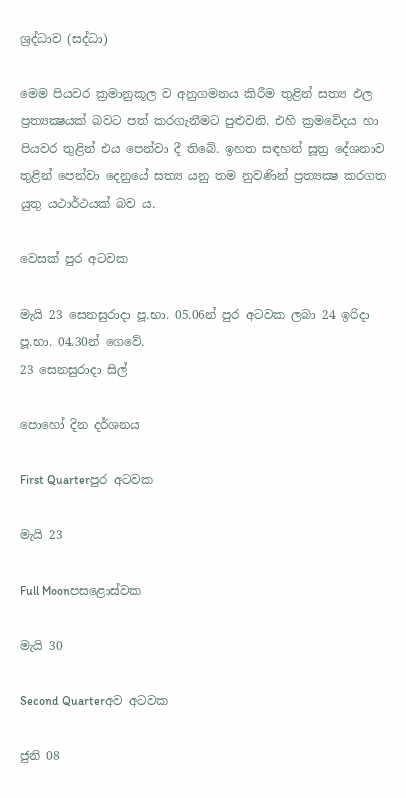ශ්‍රද්ධාව (සද්ධා)

මෙම පියවර ක්‍රමානුකූල ව අනුගමනය කිරීම තුළින් සත්‍ය ඵල ප්‍රත්‍යක්‍ෂයක් බවට පත් කරගැනීමට පුළුවනි. එහි ක්‍රමවේදය හා පියවර තුළින් එය පෙන්වා දී තිබේ. ඉහත සඳහන් සූත්‍ර දේශනාව තුළින් පෙන්වා දෙනුයේ සත්‍ය යනු තම නුවණින් ප්‍රත්‍යක්‍ෂ කරගත යුතු යථාර්ථයක් බව ය.

වෙසක් පුර අටවක

මැයි 23 සෙනසුරාදා පූ.භා. 05.06න් පුර අටවක ලබා 24 ඉරිදා පූ.භා. 04.30න් ගෙවේ.
23 සෙනසුරාදා සිල්

පොහෝ දින දර්ශනය

First Quarterපුර අටවක

මැයි 23

Full Moonපසළොස්වක

මැයි 30

Second Quarterඅව අටවක

ජුනි 08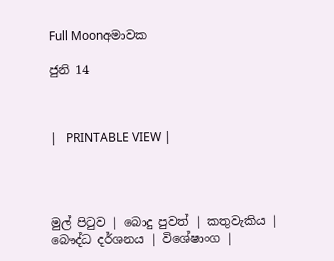Full Moonඅමාවක

ජුනි 14



|   PRINTABLE VIEW |




මුල් පිටුව | බොදු පුවත් | කතුවැකිය | බෞද්ධ දර්ශනය | විශේෂාංග |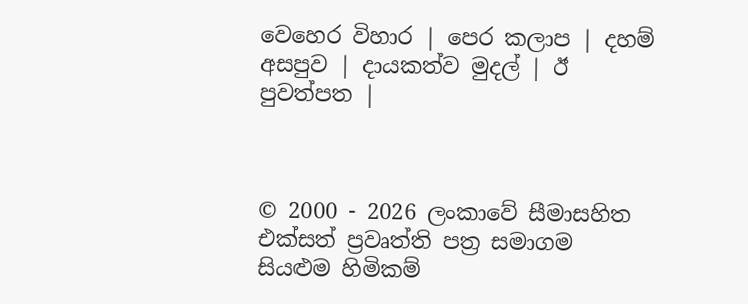වෙහෙර විහාර | පෙර කලාප | දහම් අසපුව | දායකත්ව මුදල් | ඊ පුවත්පත |



© 2000 - 2026 ලංකාවේ සීමාසහිත එක්සත් ප්‍රවෘත්ති පත්‍ර සමාගම
සියළුම හිමිකම්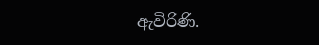ඇවිරිණි.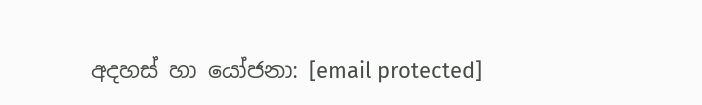අදහස් හා යෝජනා: [email protected]